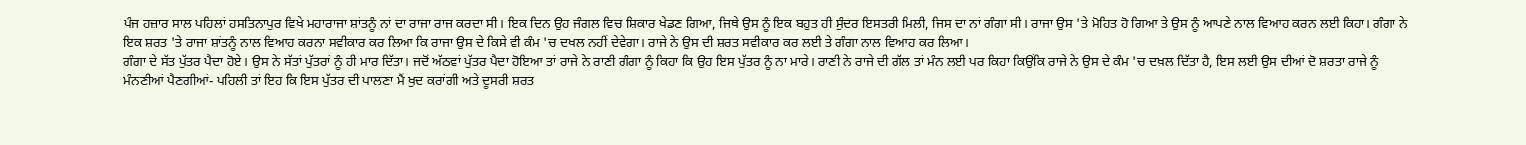ਪੰਜ ਹਜ਼ਾਰ ਸਾਲ ਪਹਿਲਾਂ ਹਸਤਿਨਾਪੁਰ ਵਿਖੇ ਮਹਾਰਾਜਾ ਸ਼ਾਂਤਨੂੰ ਨਾਂ ਦਾ ਰਾਜਾ ਰਾਜ ਕਰਦਾ ਸੀ। ਇਕ ਦਿਨ ਉਹ ਜੰਗਲ ਵਿਚ ਸ਼ਿਕਾਰ ਖੇਡਣ ਗਿਆ, ਜਿਥੇ ਉਸ ਨੂੰ ਇਕ ਬਹੁਤ ਹੀ ਸੁੰਦਰ ਇਸਤਰੀ ਮਿਲੀ, ਜਿਸ ਦਾ ਨਾਂ ਗੰਗਾ ਸੀ। ਰਾਜਾ ਉਸ 'ਤੇ ਮੋਹਿਤ ਹੋ ਗਿਆ ਤੇ ਉਸ ਨੂੰ ਆਪਣੇ ਨਾਲ ਵਿਆਹ ਕਰਨ ਲਈ ਕਿਹਾ। ਗੰਗਾ ਨੇ ਇਕ ਸ਼ਰਤ 'ਤੇ ਰਾਜਾ ਸ਼ਾਂਤਨੂੰ ਨਾਲ ਵਿਆਹ ਕਰਨਾ ਸਵੀਕਾਰ ਕਰ ਲਿਆ ਕਿ ਰਾਜਾ ਉਸ ਦੇ ਕਿਸੇ ਵੀ ਕੰਮ 'ਚ ਦਖਲ ਨਹੀਂ ਦੇਵੇਗਾ। ਰਾਜੇ ਨੇ ਉਸ ਦੀ ਸ਼ਰਤ ਸਵੀਕਾਰ ਕਰ ਲਈ ਤੇ ਗੰਗਾ ਨਾਲ ਵਿਆਹ ਕਰ ਲਿਆ।
ਗੰਗਾ ਦੇ ਸੱਤ ਪੁੱਤਰ ਪੈਦਾ ਹੋਏ। ਉਸ ਨੇ ਸੱਤਾਂ ਪੁੱਤਰਾਂ ਨੂੰ ਹੀ ਮਾਰ ਦਿੱਤਾ। ਜਦੋਂ ਅੱਠਵਾਂ ਪੁੱਤਰ ਪੈਦਾ ਹੋਇਆ ਤਾਂ ਰਾਜੇ ਨੇ ਰਾਣੀ ਗੰਗਾ ਨੂੰ ਕਿਹਾ ਕਿ ਉਹ ਇਸ ਪੁੱਤਰ ਨੂੰ ਨਾ ਮਾਰੇ। ਰਾਣੀ ਨੇ ਰਾਜੇ ਦੀ ਗੱਲ ਤਾਂ ਮੰਨ ਲਈ ਪਰ ਕਿਹਾ ਕਿਉਂਕਿ ਰਾਜੇ ਨੇ ਉਸ ਦੇ ਕੰਮ 'ਚ ਦਖ਼ਲ ਦਿੱਤਾ ਹੈ, ਇਸ ਲਈ ਉਸ ਦੀਆਂ ਦੋ ਸ਼ਰਤਾ ਰਾਜੇ ਨੂੰ ਮੰਨਣੀਆਂ ਪੈਣਗੀਆਂ- ਪਹਿਲੀ ਤਾਂ ਇਹ ਕਿ ਇਸ ਪੁੱਤਰ ਦੀ ਪਾਲਣਾ ਮੈਂ ਖੁਦ ਕਰਾਂਗੀ ਅਤੇ ਦੂਸਰੀ ਸ਼ਰਤ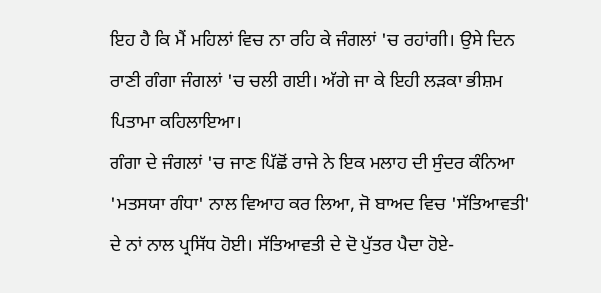ਇਹ ਹੈ ਕਿ ਮੈਂ ਮਹਿਲਾਂ ਵਿਚ ਨਾ ਰਹਿ ਕੇ ਜੰਗਲਾਂ 'ਚ ਰਹਾਂਗੀ। ਉਸੇ ਦਿਨ ਰਾਣੀ ਗੰਗਾ ਜੰਗਲਾਂ 'ਚ ਚਲੀ ਗਈ। ਅੱਗੇ ਜਾ ਕੇ ਇਹੀ ਲੜਕਾ ਭੀਸ਼ਮ ਪਿਤਾਮਾ ਕਹਿਲਾਇਆ।
ਗੰਗਾ ਦੇ ਜੰਗਲਾਂ 'ਚ ਜਾਣ ਪਿੱਛੋਂ ਰਾਜੇ ਨੇ ਇਕ ਮਲਾਹ ਦੀ ਸੁੰਦਰ ਕੰਨਿਆ 'ਮਤਸਯਾ ਗੰਧਾ' ਨਾਲ ਵਿਆਹ ਕਰ ਲਿਆ, ਜੋ ਬਾਅਦ ਵਿਚ 'ਸੱਤਿਆਵਤੀ' ਦੇ ਨਾਂ ਨਾਲ ਪ੍ਰਸਿੱਧ ਹੋਈ। ਸੱਤਿਆਵਤੀ ਦੇ ਦੋ ਪੁੱਤਰ ਪੈਦਾ ਹੋਏ-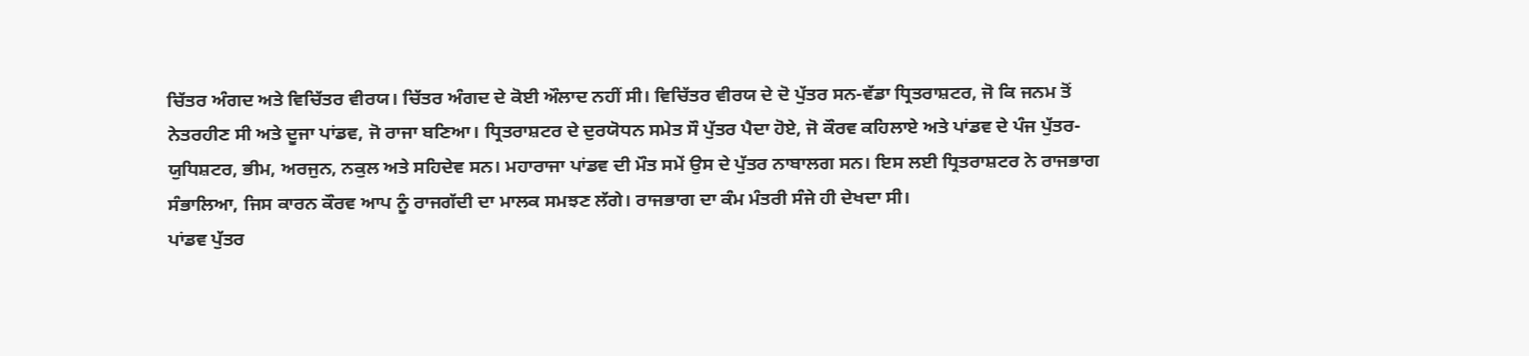ਚਿੱਤਰ ਅੰਗਦ ਅਤੇ ਵਿਚਿੱਤਰ ਵੀਰਯ। ਚਿੱਤਰ ਅੰਗਦ ਦੇ ਕੋਈ ਔਲਾਦ ਨਹੀਂ ਸੀ। ਵਿਚਿੱਤਰ ਵੀਰਯ ਦੇ ਦੋ ਪੁੱਤਰ ਸਨ-ਵੱਡਾ ਧ੍ਰਿਤਰਾਸ਼ਟਰ, ਜੋ ਕਿ ਜਨਮ ਤੋਂ ਨੇਤਰਹੀਣ ਸੀ ਅਤੇ ਦੂਜਾ ਪਾਂਡਵ, ਜੋ ਰਾਜਾ ਬਣਿਆ। ਧ੍ਰਿਤਰਾਸ਼ਟਰ ਦੇ ਦੁਰਯੋਧਨ ਸਮੇਤ ਸੌ ਪੁੱਤਰ ਪੈਦਾ ਹੋਏ, ਜੋ ਕੌਰਵ ਕਹਿਲਾਏ ਅਤੇ ਪਾਂਡਵ ਦੇ ਪੰਜ ਪੁੱਤਰ-ਯੁਧਿਸ਼ਟਰ, ਭੀਮ, ਅਰਜੁਨ, ਨਕੁਲ ਅਤੇ ਸਹਿਦੇਵ ਸਨ। ਮਹਾਰਾਜਾ ਪਾਂਡਵ ਦੀ ਮੌਤ ਸਮੇਂ ਉਸ ਦੇ ਪੁੱਤਰ ਨਾਬਾਲਗ ਸਨ। ਇਸ ਲਈ ਧ੍ਰਿਤਰਾਸ਼ਟਰ ਨੇ ਰਾਜਭਾਗ ਸੰਭਾਲਿਆ, ਜਿਸ ਕਾਰਨ ਕੌਰਵ ਆਪ ਨੂੰ ਰਾਜਗੱਦੀ ਦਾ ਮਾਲਕ ਸਮਝਣ ਲੱਗੇ। ਰਾਜਭਾਗ ਦਾ ਕੰਮ ਮੰਤਰੀ ਸੰਜੇ ਹੀ ਦੇਖਦਾ ਸੀ।
ਪਾਂਡਵ ਪੁੱਤਰ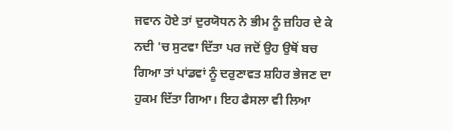ਜਵਾਨ ਹੋਏ ਤਾਂ ਦੁਰਯੋਧਨ ਨੇ ਭੀਮ ਨੂੰ ਜ਼ਹਿਰ ਦੇ ਕੇ ਨਦੀ 'ਚ ਸੁਟਵਾ ਦਿੱਤਾ ਪਰ ਜਦੋਂ ਉਹ ਉਥੋਂ ਬਚ ਗਿਆ ਤਾਂ ਪਾਂਡਵਾਂ ਨੂੰ ਦਰੁਣਾਵਤ ਸ਼ਹਿਰ ਭੇਜਣ ਦਾ ਹੁਕਮ ਦਿੱਤਾ ਗਿਆ। ਇਹ ਫੈਸਲਾ ਵੀ ਲਿਆ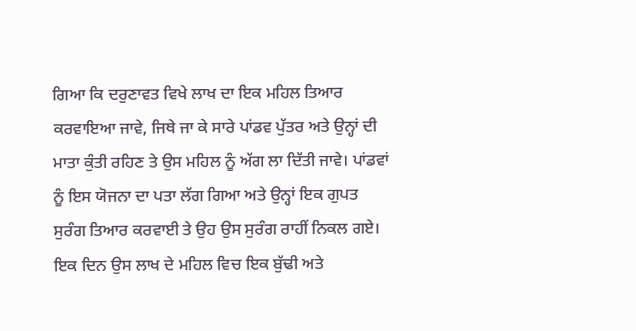ਗਿਆ ਕਿ ਦਰੁਣਾਵਤ ਵਿਖੇ ਲਾਖ ਦਾ ਇਕ ਮਹਿਲ ਤਿਆਰ ਕਰਵਾਇਆ ਜਾਵੇ, ਜਿਥੇ ਜਾ ਕੇ ਸਾਰੇ ਪਾਂਡਵ ਪੁੱਤਰ ਅਤੇ ਉਨ੍ਹਾਂ ਦੀ ਮਾਤਾ ਕੁੰਤੀ ਰਹਿਣ ਤੇ ਉਸ ਮਹਿਲ ਨੂੰ ਅੱਗ ਲਾ ਦਿੱਤੀ ਜਾਵੇ। ਪਾਂਡਵਾਂ ਨੂੰ ਇਸ ਯੋਜਨਾ ਦਾ ਪਤਾ ਲੱਗ ਗਿਆ ਅਤੇ ਉਨ੍ਹਾਂ ਇਕ ਗੁਪਤ ਸੁਰੰਗ ਤਿਆਰ ਕਰਵਾਈ ਤੇ ਉਹ ਉਸ ਸੁਰੰਗ ਰਾਹੀਂ ਨਿਕਲ ਗਏ। ਇਕ ਦਿਨ ਉਸ ਲਾਖ ਦੇ ਮਹਿਲ ਵਿਚ ਇਕ ਬੁੱਢੀ ਅਤੇ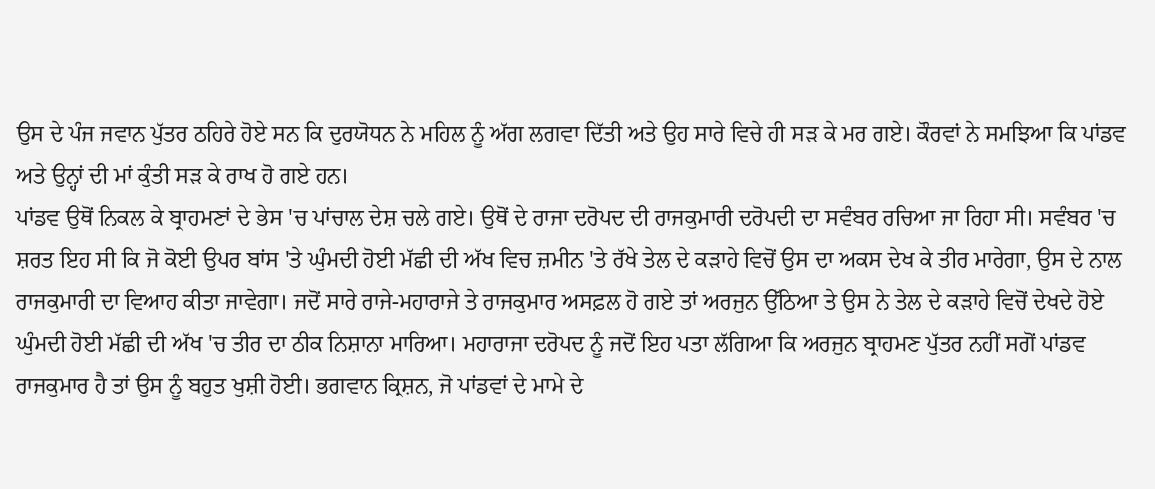ਉਸ ਦੇ ਪੰਜ ਜਵਾਨ ਪੁੱਤਰ ਠਹਿਰੇ ਹੋਏ ਸਨ ਕਿ ਦੁਰਯੋਧਨ ਨੇ ਮਹਿਲ ਨੂੰ ਅੱਗ ਲਗਵਾ ਦਿੱਤੀ ਅਤੇ ਉਹ ਸਾਰੇ ਵਿਚੇ ਹੀ ਸੜ ਕੇ ਮਰ ਗਏ। ਕੌਰਵਾਂ ਨੇ ਸਮਝਿਆ ਕਿ ਪਾਂਡਵ ਅਤੇ ਉਨ੍ਹਾਂ ਦੀ ਮਾਂ ਕੁੰਤੀ ਸੜ ਕੇ ਰਾਖ ਹੋ ਗਏ ਹਨ।
ਪਾਂਡਵ ਉਥੋਂ ਨਿਕਲ ਕੇ ਬ੍ਰਾਹਮਣਾਂ ਦੇ ਭੇਸ 'ਚ ਪਾਂਚਾਲ ਦੇਸ਼ ਚਲੇ ਗਏ। ਉਥੋਂ ਦੇ ਰਾਜਾ ਦਰੋਪਦ ਦੀ ਰਾਜਕੁਮਾਰੀ ਦਰੋਪਦੀ ਦਾ ਸਵੰਬਰ ਰਚਿਆ ਜਾ ਰਿਹਾ ਸੀ। ਸਵੰਬਰ 'ਚ ਸ਼ਰਤ ਇਹ ਸੀ ਕਿ ਜੋ ਕੋਈ ਉਪਰ ਬਾਂਸ 'ਤੇ ਘੁੰਮਦੀ ਹੋਈ ਮੱਛੀ ਦੀ ਅੱਖ ਵਿਚ ਜ਼ਮੀਨ 'ਤੇ ਰੱਖੇ ਤੇਲ ਦੇ ਕੜਾਹੇ ਵਿਚੋਂ ਉਸ ਦਾ ਅਕਸ ਦੇਖ ਕੇ ਤੀਰ ਮਾਰੇਗਾ, ਉਸ ਦੇ ਨਾਲ ਰਾਜਕੁਮਾਰੀ ਦਾ ਵਿਆਹ ਕੀਤਾ ਜਾਵੇਗਾ। ਜਦੋਂ ਸਾਰੇ ਰਾਜੇ-ਮਹਾਰਾਜੇ ਤੇ ਰਾਜਕੁਮਾਰ ਅਸਫ਼ਲ ਹੋ ਗਏ ਤਾਂ ਅਰਜੁਨ ਉੱਠਿਆ ਤੇ ਉਸ ਨੇ ਤੇਲ ਦੇ ਕੜਾਹੇ ਵਿਚੋਂ ਦੇਖਦੇ ਹੋਏ ਘੁੰਮਦੀ ਹੋਈ ਮੱਛੀ ਦੀ ਅੱਖ 'ਚ ਤੀਰ ਦਾ ਠੀਕ ਨਿਸ਼ਾਨਾ ਮਾਰਿਆ। ਮਹਾਰਾਜਾ ਦਰੋਪਦ ਨੂੰ ਜਦੋਂ ਇਹ ਪਤਾ ਲੱਗਿਆ ਕਿ ਅਰਜੁਨ ਬ੍ਰਾਹਮਣ ਪੁੱਤਰ ਨਹੀਂ ਸਗੋਂ ਪਾਂਡਵ ਰਾਜਕੁਮਾਰ ਹੈ ਤਾਂ ਉਸ ਨੂੰ ਬਹੁਤ ਖੁਸ਼ੀ ਹੋਈ। ਭਗਵਾਨ ਕ੍ਰਿਸ਼ਨ, ਜੋ ਪਾਂਡਵਾਂ ਦੇ ਮਾਮੇ ਦੇ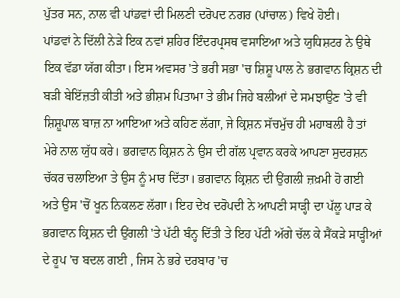ਪੁੱਤਰ ਸਨ, ਨਾਲ ਵੀ ਪਾਂਡਵਾਂ ਦੀ ਮਿਲਣੀ ਦਰੋਪਦ ਨਗਰ (ਪਾਂਚਾਲ) ਵਿਖੇ ਹੋਈ।
ਪਾਂਡਵਾਂ ਨੇ ਦਿੱਲੀ ਨੇੜੇ ਇਕ ਨਵਾਂ ਸ਼ਹਿਰ ਇੰਦਰਪ੍ਰਸਥ ਵਸਾਇਆ ਅਤੇ ਯੁਧਿਸ਼ਟਰ ਨੇ ਉਥੇ ਇਕ ਵੱਡਾ ਯੱਗ ਕੀਤਾ। ਇਸ ਅਵਸਰ 'ਤੇ ਭਰੀ ਸਭਾ 'ਚ ਸ਼ਿਸ਼ੂ ਪਾਲ ਨੇ ਭਗਵਾਨ ਕ੍ਰਿਸ਼ਨ ਦੀ ਬੜੀ ਬੇਇੱਜ਼ਤੀ ਕੀਤੀ ਅਤੇ ਭੀਸ਼ਮ ਪਿਤਾਮਾ ਤੇ ਭੀਮ ਜਿਹੇ ਬਲੀਆਂ ਦੇ ਸਮਝਾਉਣ 'ਤੇ ਵੀ ਸ਼ਿਸ਼ੂਪਾਲ ਬਾਜ਼ ਨਾ ਆਇਆ ਅਤੇ ਕਹਿਣ ਲੱਗਾ, ਜੇ ਕ੍ਰਿਸ਼ਨ ਸੱਚਮੁੱਚ ਹੀ ਮਹਾਬਲੀ ਹੈ ਤਾਂ ਮੇਰੇ ਨਾਲ ਯੁੱਧ ਕਰੇ। ਭਗਵਾਨ ਕ੍ਰਿਸ਼ਨ ਨੇ ਉਸ ਦੀ ਗੱਲ ਪ੍ਰਵਾਨ ਕਰਕੇ ਆਪਣਾ ਸੁਦਰਸ਼ਨ ਚੱਕਰ ਚਲਾਇਆ ਤੇ ਉਸ ਨੂੰ ਮਾਰ ਦਿੱਤਾ। ਭਗਵਾਨ ਕ੍ਰਿਸ਼ਨ ਦੀ ਉਂਗਲੀ ਜ਼ਖ਼ਮੀ ਹੋ ਗਈ ਅਤੇ ਉਸ 'ਚੋਂ ਖੂਨ ਨਿਕਲਣ ਲੱਗਾ। ਇਹ ਦੇਖ ਦਰੋਪਦੀ ਨੇ ਆਪਣੀ ਸਾੜ੍ਹੀ ਦਾ ਪੱਲੂ ਪਾੜ ਕੇ ਭਗਵਾਨ ਕ੍ਰਿਸ਼ਨ ਦੀ ਉਂਗਲੀ 'ਤੇ ਪੱਟੀ ਬੰਨ੍ਹ ਦਿੱਤੀ ਤੇ ਇਹ ਪੱਟੀ ਅੱਗੇ ਚੱਲ ਕੇ ਸੈਂਕੜੇ ਸਾੜ੍ਹੀਆਂ ਦੇ ਰੂਪ 'ਚ ਬਦਲ ਗਈ , ਜਿਸ ਨੇ ਭਰੇ ਦਰਬਾਰ 'ਚ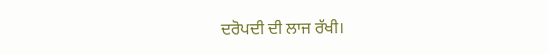ਦਰੋਪਦੀ ਦੀ ਲਾਜ ਰੱਖੀ।